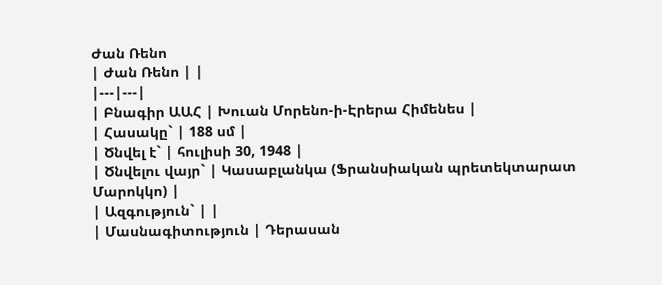Ժան Ռենո
| Ժան Ռենո | |
|---|---|
| Բնագիր ԱԱՀ | Խուան Մորենո-ի-Էրերա Հիմենես |
| Հասակը` | 188 սմ |
| Ծնվել է` | հուլիսի 30, 1948 |
| Ծնվելու վայր` | Կասաբլանկա (Ֆրանսիական պրետեկտարատ Մարոկկո) |
| Ազգություն` | |
| Մասնագիտություն | Դերասան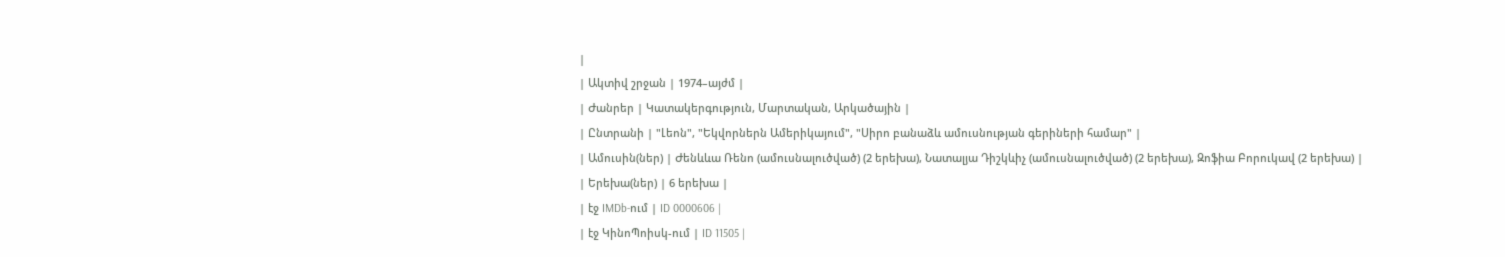|
| Ակտիվ շրջան | 1974–այժմ |
| Ժանրեր | Կատակերգություն, Մարտական, Արկածային |
| Ընտրանի | "Լեոն", "Եկվորներն Ամերիկայում", "Սիրո բանաձև ամուսնության գերիների համար" |
| Ամուսին(ներ) | Ժենևևա Ռենո (ամուսնալուծված) (2 երեխա), Նատալյա Դիշկևիչ (ամուսնալուծված) (2 երեխա), Զոֆիա Բորուկավ (2 երեխա) |
| Երեխա(ներ) | 6 երեխա |
| էջ IMDb-ում | ID 0000606 |
| էջ ԿինոՊոիսկ-ում | ID 11505 |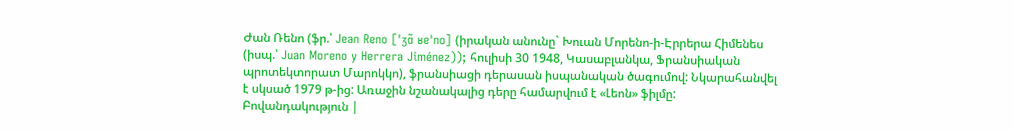Ժան Ռենո (ֆր.՝ Jean Reno [ˈʒɑ̃ ʁeˈno] (իրական անունը` Խուան Մորենո-ի-Էրրերա Հիմենես (իսպ.՝ Juan Moreno y Herrera Jiménez)); հուլիսի 30 1948, Կասաբլանկա, Ֆրանսիական պրոտեկտորատ Մարոկկո), ֆրանսիացի դերասան իսպանական ծագումով: Նկարահանվել է սկսած 1979 թ-ից: Առաջին նշանակալից դերը համարվում է «Լեոն» ֆիլմը:
Բովանդակություն |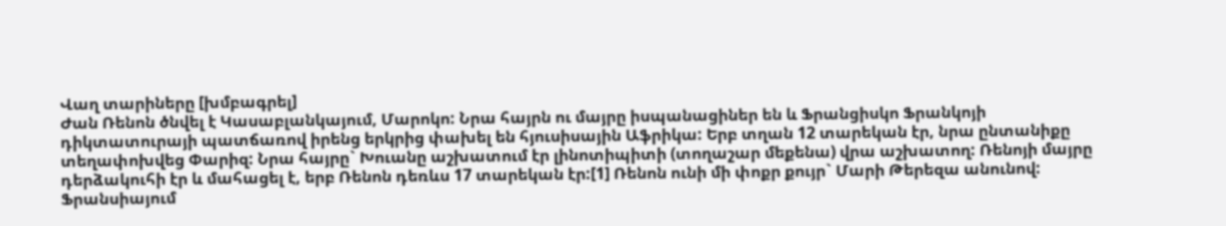Վաղ տարիները [խմբագրել]
Ժան Ռենոն ծնվել է Կասաբլանկայում, Մարոկո: Նրա հայրն ու մայրը իսպանացիներ են և Ֆրանցիսկո Ֆրանկոյի դիկտատուրայի պատճառով իրենց երկրից փախել են հյուսիսային Աֆրիկա: Երբ տղան 12 տարեկան էր, նրա ընտանիքը տեղափոխվեց Փարիզ: Նրա հայրը` Խուանը աշխատում էր լինոտիպիտի (տողաշար մեքենա) վրա աշխատող: Ռենոյի մայրը դերձակուհի էր և մահացել է, երբ Ռենոն դեռևս 17 տարեկան էր:[1] Ռենոն ունի մի փոքր քույր` Մարի Թերեզա անունով:
Ֆրանսիայում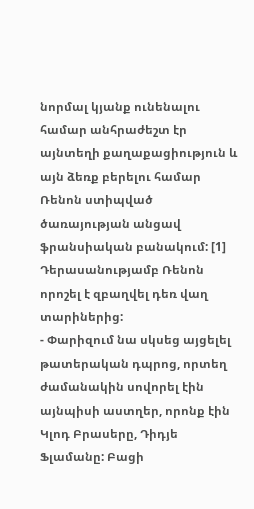նորմալ կյանք ունենալու համար անհրաժեշտ էր այնտեղի քաղաքացիություն և այն ձեռք բերելու համար Ռենոն ստիպված ծառայության անցավ ֆրանսիական բանակում: [1]
Դերասանությամբ Ռենոն որոշել է զբաղվել դեռ վաղ տարիներից:
- Փարիզում նա սկսեց այցելել թատերական դպրոց, որտեղ ժամանակին սովորել էին այնպիսի աստղեր, որոնք էին Կլոդ Բրասերը, Դիդյե Ֆլամանը: Բացի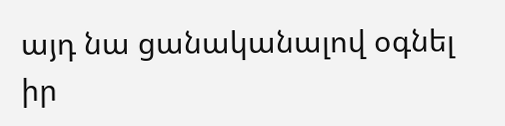այդ նա ցանականալով օգնել իր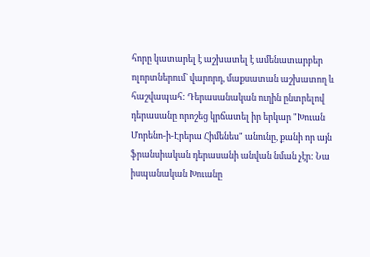հորը կատարել է աշխատել է ամենատարբեր ոլորտներում` վարորդ, մաքսատան աշխատող և հաշվապահ: Դերասանական ուղին ընտրելով դերասանը որոշեց կրճատել իր երկար "Խուան Մորենո-ի-Էրերա Հիմենես" անունը, քանի որ այն ֆրանսիական դերասանի անվան նման չէր: Նա իսպանական Խուանը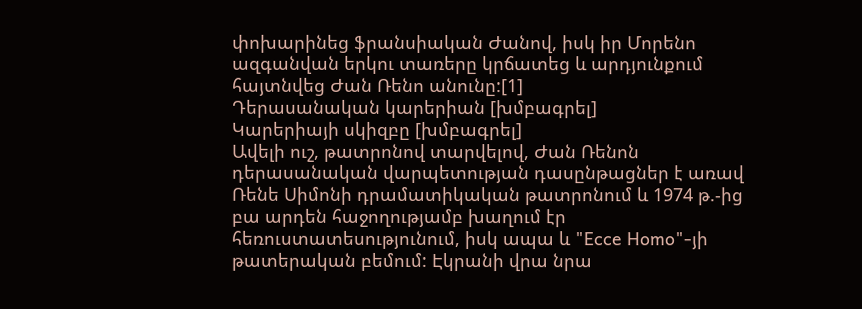փոխարինեց ֆրանսիական Ժանով, իսկ իր Մորենո ազգանվան երկու տառերը կրճատեց և արդյունքում հայտնվեց Ժան Ռենո անունը:[1]
Դերասանական կարերիան [խմբագրել]
Կարերիայի սկիզբը [խմբագրել]
Ավելի ուշ, թատրոնով տարվելով, Ժան Ռենոն դերասանական վարպետության դասընթացներ է առավ Ռենե Սիմոնի դրամատիկական թատրոնում և 1974 թ.-ից բա արդեն հաջողությամբ խաղում էր հեռուստատեսությունում, իսկ ապա և "Ecce Homo"-յի թատերական բեմում: Էկրանի վրա նրա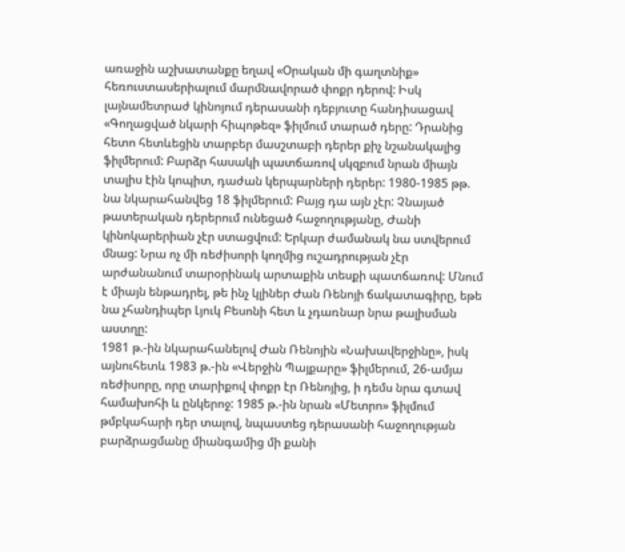առաջին աշխատանքը եղավ «Օրական մի գաղտնիք» հեռուստասերիալում մարմնավորած փոքր դերով: Իսկ լայնամետրաժ կինոյում դերասանի դեբյուտը հանդիսացավ «Գողացված նկարի հիպոթեզ» ֆիլմում տարած դերը: Դրանից հետո հետևեցին տարբեր մասշտաբի դերեր քիչ նշանակալից ֆիլմերում: Բարձր հասակի պատճառով սկզբում նրան միայն տալիս էին կոպիտ, դաժան կերպարների դերեր: 1980-1985 թթ. նա նկարահանվեց 18 ֆիլմերում: Բայց դա այն չէր: Չնայած թատերական դերերում ունեցած հաջողությանը, Ժանի կինոկարերիան չէր ստացվում: Երկար ժամանակ նա ստվերում մնաց: Նրա ոչ մի ռեժիսորի կողմից ուշադրության չէր արժանանում տարօրինակ արտաքին տեսքի պատճառով: Մնում է միայն ենթադրել, թե ինչ կլիներ Ժան Ռենոյի ճակատագիրը, եթե նա չհանդիպեր Լյուկ Բեսոնի հետ և չդառնար նրա թալիսման աստղը:
1981 թ.-ին նկարահանելով Ժան Ռենոյին «Նախավերջինը», իսկ այնուհետև 1983 թ.-ին «Վերջին Պայքարը» ֆիլմերում, 26-ամյա ռեժիսորը, որը տարիքով փոքր էր Ռենոյից, ի դեմս նրա գտավ համախոհի և ընկերոջ: 1985 թ.-ին նրան «Մետրո» ֆիլմում թմբկահարի դեր տալով, նպաստեց դերասանի հաջողության բարձրացմանը միանգամից մի քանի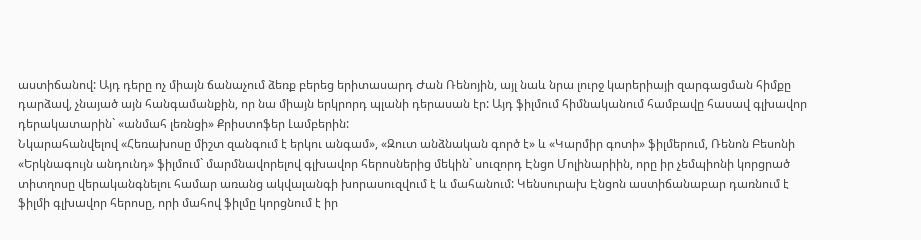աստիճանով: Այդ դերը ոչ միայն ճանաչում ձեռք բերեց երիտասարդ Ժան Ռենոյին, այլ նաև նրա լուրջ կարերիայի զարգացման հիմքը դարձավ, չնայած այն հանգամանքին, որ նա միայն երկրորդ պլանի դերասան էր: Այդ ֆիլմում հիմնականում համբավը հասավ գլխավոր դերակատարին` «անմահ լեռնցի» Քրիստոֆեր Լամբերին:
Նկարահանվելով «Հեռախոսը միշտ զանգում է երկու անգամ», «Զուտ անձնական գործ է» և «Կարմիր գոտի» ֆիլմերում, Ռենոն Բեսոնի «Երկնագույն անդունդ» ֆիլմում` մարմնավորելով գլխավոր հերոսներից մեկին` սուզորդ Էնցո Մոլինարիին, որը իր չեմպիոնի կորցրած տիտղոսը վերականգնելու համար առանց ակվալանգի խորասուզվում է և մահանում: Կենսուրախ Էնցոն աստիճանաբար դառնում է ֆիլմի գլխավոր հերոսը, որի մահով ֆիլմը կորցնում է իր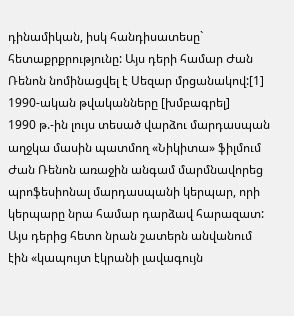դինամիկան, իսկ հանդիսատեսը` հետաքրքրությունը: Այս դերի համար Ժան Ռենոն նոմինացվել է Սեզար մրցանակով:[1]
1990-ական թվականները [խմբագրել]
1990 թ.-ին լույս տեսած վարձու մարդասպան աղջկա մասին պատմող «Նիկիտա» ֆիլմում Ժան Ռենոն առաջին անգամ մարմնավորեց պրոֆեսիոնալ մարդասպանի կերպար, որի կերպարը նրա համար դարձավ հարազատ: Այս դերից հետո նրան շատերն անվանում էին «կապույտ էկրանի լավագույն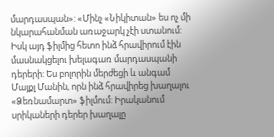մարդասպան»: «Մինչ «Նիկիտան» ես ոչ մի նկարահանման առաջարկ չէի ստանում: Իսկ այդ ֆիլմից հետո ինձ հրավիրում էին մասնակցելու խելագառ մարդասպանի դերերի: Ես բոլորին մերժեցի և անգամ Մայքլ Մանին, որն ինձ հրավիրեց խաղալու «Ձեռնամարտ» ֆիլմում: Իրականում սրիկաների դերեր խաղալը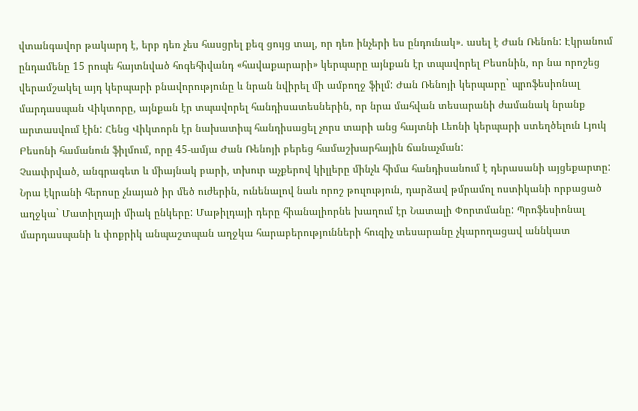վտանգավոր թակարդ է, երբ դեռ չես հասցրել քեզ ցույց տալ, որ դեռ ինչերի ես ընդունակ». ասել է Ժան Ռենոն: Էկրանում ընդամենը 15 րոպե հայտնված հոգեհիվանդ «հավաքարարի» կերպարը այնքան էր տպավորել Բեսոնին, որ նա որոշեց վերամշակել այդ կերպարի բնավորությունը և նրան նվիրել մի ամբողջ ֆիլմ: Ժան Ռենոյի կերպարը` պրոֆեսիոնալ մարդասպան Վիկտորը, այնքան էր տպավորել հանդիսատեսներին, որ նրա մահվան տեսարանի ժամանակ նրանք արտասվում էին: Հենց Վիկտորն էր նախատիպ հանդիսացել չորս տարի անց հայտնի Լեոնի կերպարի ստեղծելուն Լյուկ Բեսոնի համանուն ֆիլմում, որը 45-ամյա Ժան Ռենոյի բերեց համաշխարհային ճանաչման:
Չսափրված, անգրագետ և միայնակ բարի, տխուր աչքերով կիլլերը մինչև հիմա հանդիսանում է դերասանի այցեքարտը: Նրա էկրանի հերոսը չնայած իր մեծ ուժերին, ունենալով նաև որոշ թուլություն, դարձավ թմրամոլ ոստիկանի որբացած աղջկա` Մատիլդայի միակ ընկերը: Մաթիլդայի դերը հիանալիորնե խաղում էր Նատալի Փորտմանը: Պրոֆեսիոնալ մարդասպանի և փոքրիկ անպաշտպան աղջկա հարաբերությունների հուզիչ տեսարանը չկարողացավ աննկատ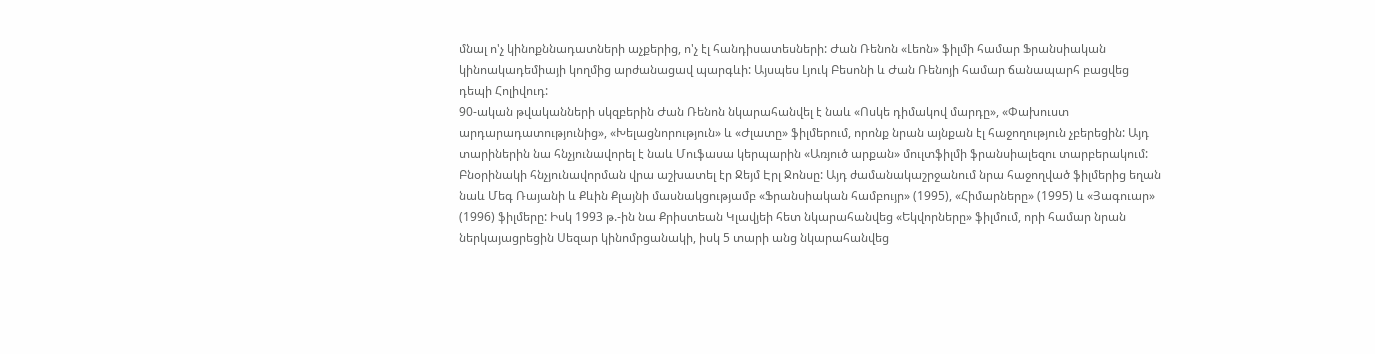մնալ ո'չ կինոքննադատների աչքերից, ո'չ էլ հանդիսատեսների: Ժան Ռենոն «Լեոն» ֆիլմի համար Ֆրանսիական կինոակադեմիայի կողմից արժանացավ պարգևի: Այսպես Լյուկ Բեսոնի և Ժան Ռենոյի համար ճանապարհ բացվեց դեպի Հոլիվուդ:
90-ական թվականների սկզբերին Ժան Ռենոն նկարահանվել է նաև «Ոսկե դիմակով մարդը», «Փախուստ արդարադատությունից», «Խելացնորություն» և «Ժլատը» ֆիլմերում, որոնք նրան այնքան էլ հաջողություն չբերեցին: Այդ տարիներին նա հնչյունավորել է նաև Մուֆասա կերպարին «Առյուծ արքան» մուլտֆիլմի ֆրանսիալեզու տարբերակում: Բնօրինակի հնչյունավորման վրա աշխատել էր Ջեյմ Էրլ Ջոնսը: Այդ ժամանակաշրջանում նրա հաջողված ֆիլմերից եղան նաև Մեգ Ռայանի և Քևին Քլայնի մասնակցությամբ «Ֆրանսիական համբույր» (1995), «Հիմարները» (1995) և «Յագուար» (1996) ֆիլմերը: Իսկ 1993 թ.-ին նա Քրիստեան Կլավյեի հետ նկարահանվեց «Եկվորները» ֆիլմում, որի համար նրան ներկայացրեցին Սեզար կինոմրցանակի, իսկ 5 տարի անց նկարահանվեց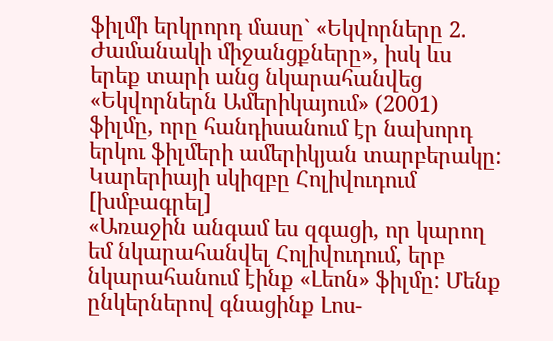ֆիլմի երկրորդ մասը` «Եկվորները 2. Ժամանակի միջանցքները», իսկ ևս երեք տարի անց նկարահանվեց «Եկվորներն Ամերիկայում» (2001) ֆիլմը, որը հանդիսանում էր նախորդ երկու ֆիլմերի ամերիկյան տարբերակը:
Կարերիայի սկիզբը Հոլիվուդում [խմբագրել]
«Առաջին անգամ ես զգացի, որ կարող եմ նկարահանվել Հոլիվուդում, երբ նկարահանում էինք «Լեոն» ֆիլմը: Մենք ընկերներով գնացինք Լոս-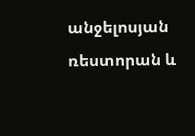անջելոսյան ռեստորան և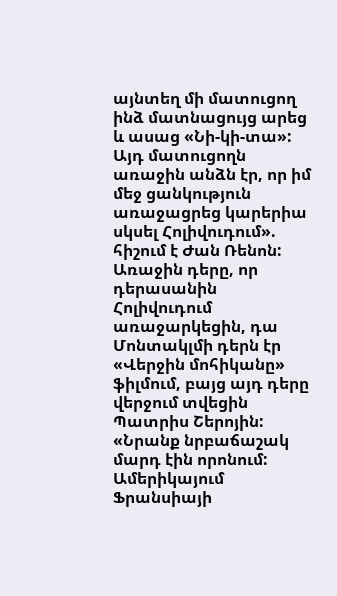այնտեղ մի մատուցող ինձ մատնացույց արեց և ասաց «Նի-կի-տա»: Այդ մատուցողն առաջին անձն էր, որ իմ մեջ ցանկություն առաջացրեց կարերիա սկսել Հոլիվուդում». հիշում է Ժան Ռենոն:
Առաջին դերը, որ դերասանին Հոլիվուդում առաջարկեցին, դա Մոնտակլմի դերն էր «Վերջին մոհիկանը» ֆիլմում, բայց այդ դերը վերջում տվեցին Պատրիս Շերոյին: «Նրանք նրբաճաշակ մարդ էին որոնում: Ամերիկայում Ֆրանսիայի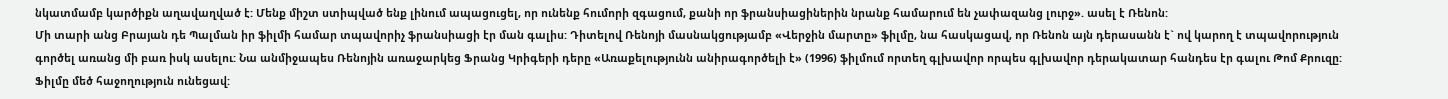նկատմամբ կարծիքն աղավաղված է: Մենք միշտ ստիպված ենք լինում ապացուցել, որ ունենք հումորի զգացում, քանի որ ֆրանսիացիներին նրանք համարում են չափազանց լուրջ». ասել է Ռենոն:
Մի տարի անց Բրայան դե Պալման իր ֆիլմի համար տպավորիչ ֆրանսիացի էր ման գալիս: Դիտելով Ռենոյի մասնակցությամբ «Վերջին մարտը» ֆիլմը, նա հասկացավ, որ Ռենոն այն դերասանն է` ով կարող է տպավորություն գործել առանց մի բառ իսկ ասելու: Նա անմիջապես Ռենոյին առաջարկեց Ֆրանց Կրիգերի դերը «Առաքելությունն անիրագործելի է» (1996) ֆիլմում որտեղ գլխավոր որպես գլխավոր դերակատար հանդես էր գալու Թոմ Քրուզը: Ֆիլմը մեծ հաջողություն ունեցավ: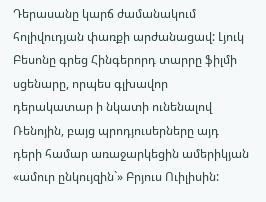Դերասանը կարճ ժամանակում հոլիվուդյան փառքի արժանացավ: Լյուկ Բեսոնը գրեց Հինգերորդ տարրը ֆիլմի սցենարը, որպես գլխավոր դերակատար ի նկատի ունենալով Ռենոյին, բայց պրոդյուսերները այդ դերի համար առաջարկեցին ամերիկյան «ամուր ընկույզին`» Բրյուս Ուիլիսին: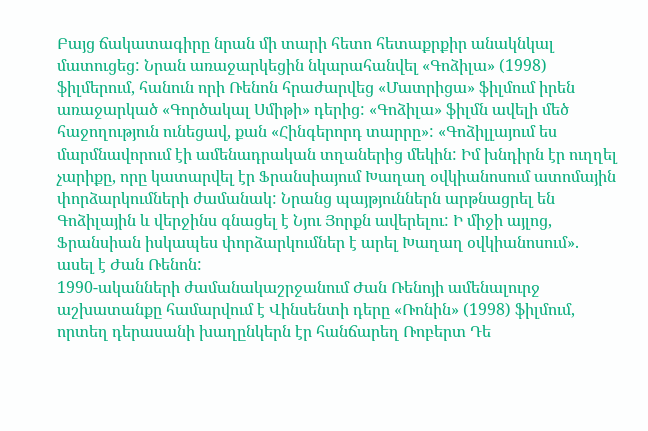Բայց ճակատագիրը նրան մի տարի հետո հետաքրքիր անակնկալ մատուցեց: Նրան առաջարկեցին նկարահանվել «Գոձիլա» (1998) ֆիլմերում, հանուն որի Ռենոն հրաժարվեց «Մատրիցա» ֆիլմում իրեն առաջարկած «Գործակալ Սմիթի» դերից: «Գոձիլա» ֆիլմն ավելի մեծ հաջողություն ունեցավ, քան «Հինգերորդ տարրը»: «Գոձիլլայում ես մարմնավորում էի ամենադրական տղաներից մեկին: Իմ խնդիրն էր ուղղել չարիքը, որը կատարվել էր Ֆրանսիայում Խաղաղ օվկիանոսում ատոմային փորձարկումների ժամանակ: Նրանց պայթյուններն արթնացրել են Գոձիլային և վերջինս գնացել է Նյու Յորքն ավերելու: Ի միջի այլոց, Ֆրանսիան իսկապես փորձարկումներ է արել Խաղաղ օվկիանոսում». ասել է Ժան Ռենոն:
1990-ականների ժամանակաշրջանում Ժան Ռենոյի ամենալուրջ աշխատանքը համարվում է Վինսենտի դերը «Ռոնին» (1998) ֆիլմում, որտեղ դերասանի խաղընկերն էր հանճարեղ Ռոբերտ Դե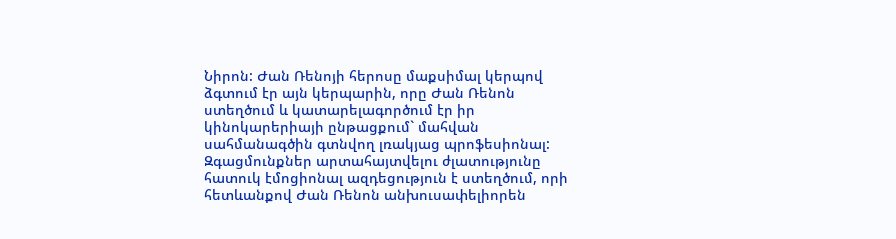Նիրոն: Ժան Ռենոյի հերոսը մաքսիմալ կերպով ձգտում էր այն կերպարին, որը Ժան Ռենոն ստեղծում և կատարելագործում էր իր կինոկարերիայի ընթացքում` մահվան սահմանագծին գտնվող լռակյաց պրոֆեսիոնալ: Զգացմունքներ արտահայտվելու ժլատությունը հատուկ էմոցիոնալ ազդեցություն է ստեղծում, որի հետևանքով Ժան Ռենոն անխուսափելիորեն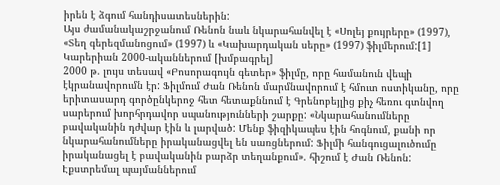իրեն է ձգում հանդիսատեսներին:
Այս ժամանակաշրջանում Ռենոն նաև նկարահանվել է «Սոլեյ քույրերը» (1997), «Տեղ գերեզմանոցում» (1997) և «Կախարդական սերը» (1997) ֆիլմերում:[1]
Կարերիան 2000-ականներում [խմբագրել]
2000 թ. լույս տեսավ «Բոսորագույն գետեր» ֆիլմը, որը համանուն վեպի էկրանավորումն էր: Ֆիլմում Ժան Ռենոն մարմնավորում է հմուտ ոստիկանը, որը երիտասարդ գործընկերոջ հետ հետաքննում է Գրենոբեյլից քիչ հեռու գտնվող սարերում խորհրդավոր սպանությունների շարքը: «Նկարահանումները բավականին դժվար էին և լարված: Մենք ֆիզիկապես էին հոգնում, քանի որ նկարահանումները իրականացվել են սառցներում: Ֆիլմի հանգուցալուծումը իրականացել է բավականին բարձր տեղանքում». հիշում է Ժան Ռենոն: Էքստրեմալ պայմաններում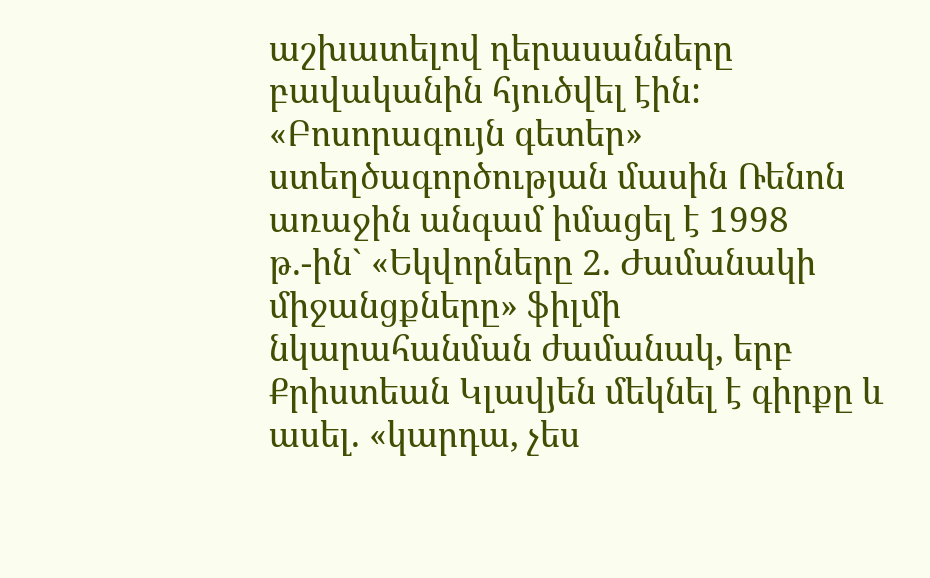աշխատելով դերասանները բավականին հյուծվել էին:
«Բոսորագույն գետեր» ստեղծագործության մասին Ռենոն առաջին անգամ իմացել է 1998 թ.-ին` «Եկվորները 2. Ժամանակի միջանցքները» ֆիլմի նկարահանման ժամանակ, երբ Քրիստեան Կլավյեն մեկնել է գիրքը և ասել. «կարդա, չես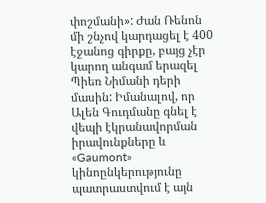փոշմանի»: Ժան Ռենոն մի շնչով կարդացել է 400 էջանոց գիրքը, բայց չէր կարող անգամ երազել Պիեռ Նիմանի դերի մասին: Իմանալով, որ Ալեն Գուդմանը գնել է վեպի էկրանավորման իրավունքները և «Gaumont» կինոընկերությունը պատրաստվում է այն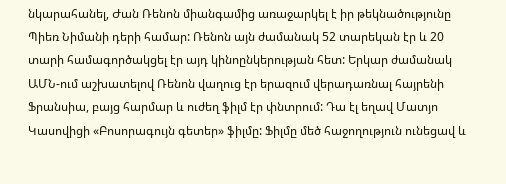նկարահանել, Ժան Ռենոն միանգամից առաջարկել է իր թեկնածությունը Պիեռ Նիմանի դերի համար: Ռենոն այն ժամանակ 52 տարեկան էր և 20 տարի համագործակցել էր այդ կինոընկերության հետ: Երկար ժամանակ ԱՄՆ-ում աշխատելով Ռենոն վաղուց էր երազում վերադառնալ հայրենի Ֆրանսիա, բայց հարմար և ուժեղ ֆիլմ էր փնտրում: Դա էլ եղավ Մատյո Կասովիցի «Բոսորագույն գետեր» ֆիլմը: Ֆիլմը մեծ հաջողություն ունեցավ և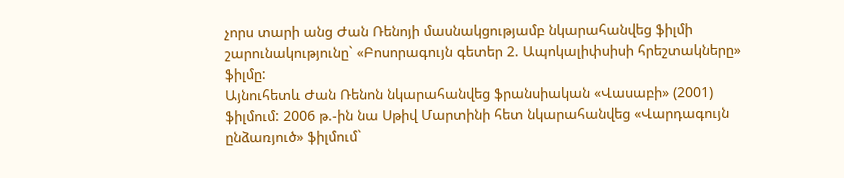չորս տարի անց Ժան Ռենոյի մասնակցությամբ նկարահանվեց ֆիլմի շարունակությունը` «Բոսորագույն գետեր 2. Ապոկալիփսիսի հրեշտակները» ֆիլմը:
Այնուհետև Ժան Ռենոն նկարահանվեց ֆրանսիական «Վասաբի» (2001) ֆիլմում: 2006 թ.-ին նա Սթիվ Մարտինի հետ նկարահանվեց «Վարդագույն ընձառյուծ» ֆիլմում`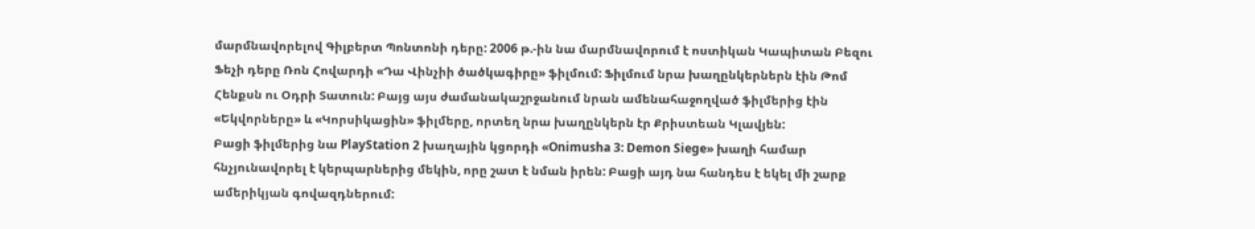մարմնավորելով Գիլբերտ Պոնտոնի դերը: 2006 թ.-ին նա մարմնավորում է ոստիկան Կապիտան Բեզու Ֆեչի դերը Ռոն Հովարդի «Դա Վինչիի ծածկագիրը» ֆիլմում: Ֆիլմում նրա խաղընկերներն էին Թոմ Հենքսն ու Օդրի Տատուն: Բայց այս ժամանակաշրջանում նրան ամենահաջողված ֆիլմերից էին «Եկվորները» և «Կորսիկացին» ֆիլմերը, որտեղ նրա խաղընկերն էր Քրիստեան Կլավյեն:
Բացի ֆիլմերից նա PlayStation 2 խաղային կցորդի «Onimusha 3: Demon Siege» խաղի համար հնչյունավորել է կերպարներից մեկին, որը շատ է նման իրեն: Բացի այդ նա հանդես է եկել մի շարք ամերիկյան գովազդներում: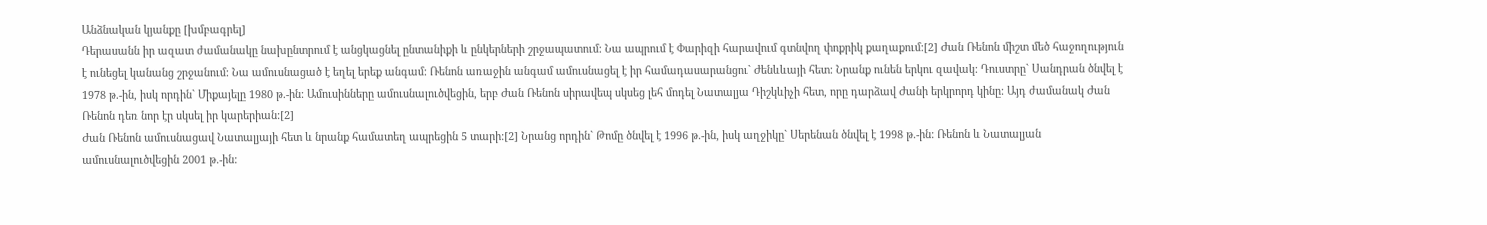Անձնական կյանքը [խմբագրել]
Դերասանն իր ազատ ժամանակը նախընտրում է անցկացնել ընտանիքի և ընկերների շրջապատում: Նա ապրում է Փարիզի հարավում գտնվող փոքրիկ քաղաքում:[2] Ժան Ռենոն միշտ մեծ հաջողություն է ունեցել կանանց շրջանում: Նա ամուսնացած է եղել երեք անգամ: Ռենոն առաջին անգամ ամուսնացել է իր համադասարանցու` Ժենևևայի հետ: Նրանք ունեն երկու զավակ: Դուստրը` Սանդրան ծնվել է 1978 թ.-ին, իսկ որդին` Միքայելը 1980 թ.-ին: Ամուսինները ամուսնալուծվեցին, երբ Ժան Ռենոն սիրավեպ սկսեց լեհ մոդել Նատալյա Դիշկևիչի հետ, որը դարձավ Ժանի երկրորդ կինը: Այդ ժամանակ Ժան Ռենոն դեռ նոր էր սկսել իր կարերիան:[2]
Ժան Ռենոն ամուսնացավ Նատալյայի հետ և նրանք համատեղ ապրեցին 5 տարի:[2] Նրանց որդին` Թոմը ծնվել է 1996 թ.-ին, իսկ աղջիկը` Սերենան ծնվել է 1998 թ.-ին: Ռենոն և Նատալյան ամուսնալուծվեցին 2001 թ.-ին: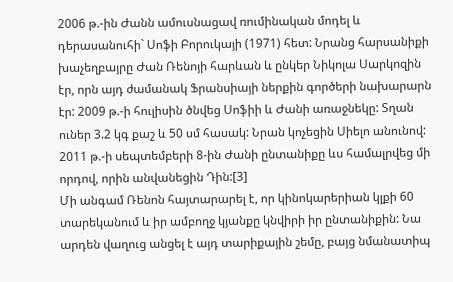2006 թ.-ին Ժանն ամուսնացավ ռումինական մոդել և դերասանուհի` Սոֆի Բորուկայի (1971) հետ: Նրանց հարսանիքի խաչեղբայրը Ժան Ռենոյի հարևան և ընկեր Նիկոլա Սարկոզին էր, որն այդ ժամանակ Ֆրանսիայի ներքին գործերի նախարարն էր: 2009 թ.-ի հուլիսին ծնվեց Սոֆիի և Ժանի առաջնեկը: Տղան ուներ 3.2 կգ քաշ և 50 սմ հասակ: Նրան կոչեցին Սիելո անունով: 2011 թ.-ի սեպտեմբերի 8-ին Ժանի ընտանիքը ևս համալրվեց մի որդով, որին անվանեցին Դին:[3]
Մի անգամ Ռենոն հայտարարել է, որ կինոկարերիան կլքի 60 տարեկանում և իր ամբողջ կյանքը կնվիրի իր ընտանիքին: Նա արդեն վաղուց անցել է այդ տարիքային շեմը, բայց նմանատիպ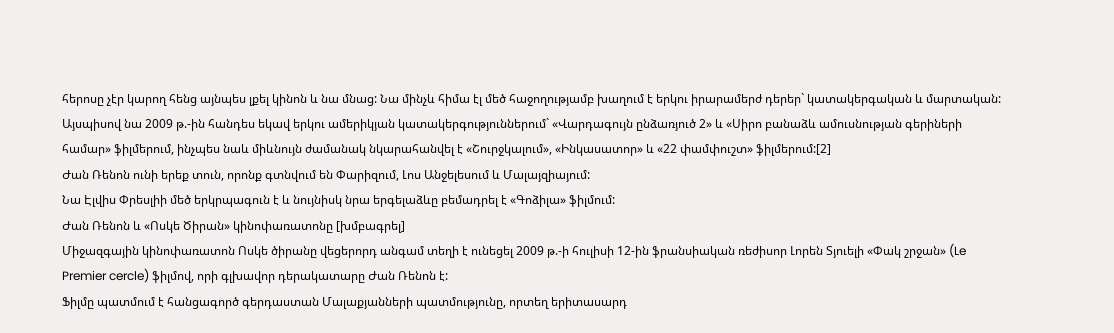հերոսը չէր կարող հենց այնպես լքել կինոն և նա մնաց: Նա մինչև հիմա էլ մեծ հաջողությամբ խաղում է երկու իրարամերժ դերեր` կատակերգական և մարտական: Այսպիսով նա 2009 թ.-ին հանդես եկավ երկու ամերիկյան կատակերգություններում` «Վարդագույն ընձառյուծ 2» և «Սիրո բանաձև ամուսնության գերիների համար» ֆիլմերում, ինչպես նաև միևնույն ժամանակ նկարահանվել է «Շուրջկալում», «Ինկասատոր» և «22 փամփուշտ» ֆիլմերում:[2]
Ժան Ռենոն ունի երեք տուն, որոնք գտնվում են Փարիզում, Լոս Անջելեսում և Մալայզիայում:
Նա Էլվիս Փրեսլիի մեծ երկրպագուն է և նույնիսկ նրա երգելաձևը բեմադրել է «Գոձիլա» ֆիլմում:
Ժան Ռենոն և «Ոսկե Ծիրան» կինոփառատոնը [խմբագրել]
Միջազգային կինոփառատոն Ոսկե ծիրանը վեցերորդ անգամ տեղի է ունեցել 2009 թ.-ի հուլիսի 12-ին ֆրանսիական ռեժիսոր Լորեն Տյուելի «Փակ շրջան» (Le Premier cercle) ֆիլմով, որի գլխավոր դերակատարը Ժան Ռենոն է:
Ֆիլմը պատմում է հանցագործ գերդաստան Մալաքյանների պատմությունը, որտեղ երիտասարդ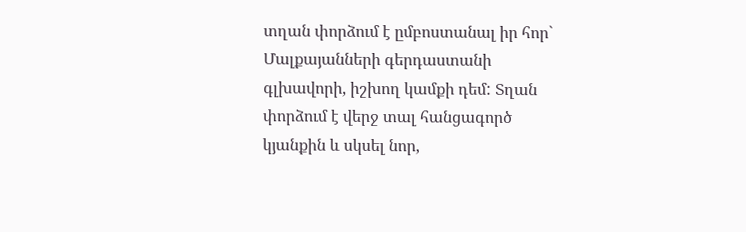տղան փորձում է ըմբոստանալ իր հոր` Մալքայանների գերդաստանի գլխավորի, իշխող կամքի դեմ: Տղան փորձում է վերջ տալ հանցագործ կյանքին և սկսել նոր,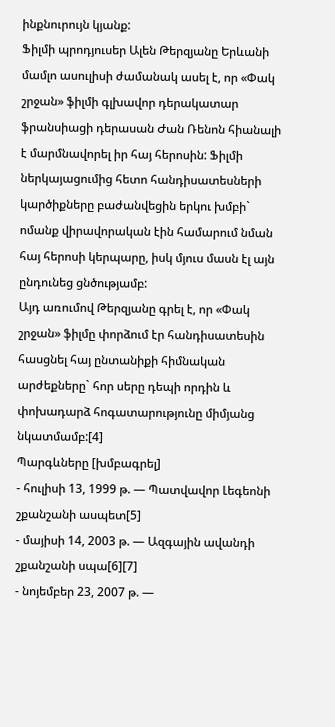ինքնուրույն կյանք:
Ֆիլմի պրոդյուսեր Ալեն Թերզյանը Երևանի մամլո ասուլիսի ժամանակ ասել է, որ «Փակ շրջան» ֆիլմի գլխավոր դերակատար ֆրանսիացի դերասան Ժան Ռենոն հիանալի է մարմնավորել իր հայ հերոսին: Ֆիլմի ներկայացումից հետո հանդիսատեսների կարծիքները բաժանվեցին երկու խմբի` ոմանք վիրավորական էին համարում նման հայ հերոսի կերպարը, իսկ մյուս մասն էլ այն ընդունեց ցնծությամբ:
Այդ առումով Թերզյանը գրել է, որ «Փակ շրջան» ֆիլմը փորձում էր հանդիսատեսին հասցնել հայ ընտանիքի հիմնական արժեքները` հոր սերը դեպի որդին և փոխադարձ հոգատարությունը միմյանց նկատմամբ:[4]
Պարգևները [խմբագրել]
- հուլիսի 13, 1999 թ. — Պատվավոր Լեգեոնի շքանշանի ասպետ[5]
- մայիսի 14, 2003 թ. — Ազգային ավանդի շքանշանի սպա[6][7]
- նոյեմբեր 23, 2007 թ. —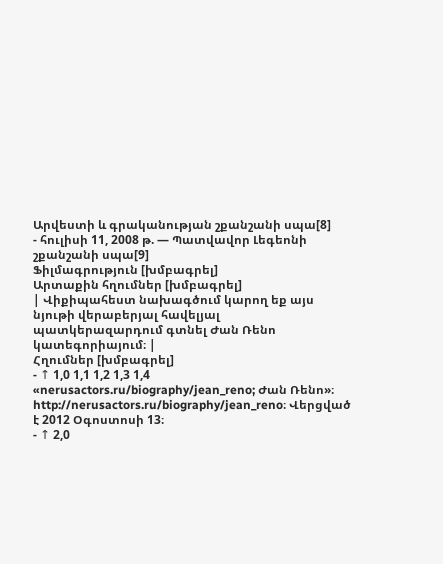Արվեստի և գրականության շքանշանի սպա[8]
- հուլիսի 11, 2008 թ. — Պատվավոր Լեգեոնի շքանշանի սպա[9]
Ֆիլմագրություն [խմբագրել]
Արտաքին հղումներ [խմբագրել]
| Վիքիպահեստ նախագծում կարող եք այս նյութի վերաբերյալ հավելյալ պատկերազարդում գտնել Ժան Ռենո կատեգորիայում։ |
Հղումներ [խմբագրել]
- ↑ 1,0 1,1 1,2 1,3 1,4 «nerusactors.ru/biography/jean_reno; Ժան Ռենո»։ http://nerusactors.ru/biography/jean_reno։ Վերցված է 2012 Օգոստոսի 13։
- ↑ 2,0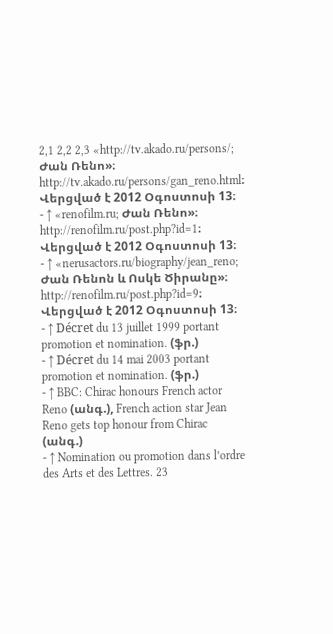2,1 2,2 2,3 «http://tv.akado.ru/persons/; Ժան Ռենո»։ http://tv.akado.ru/persons/gan_reno.html։ Վերցված է 2012 Օգոստոսի 13։
- ↑ «renofilm.ru; Ժան Ռենո»։ http://renofilm.ru/post.php?id=1։ Վերցված է 2012 Օգոստոսի 13։
- ↑ «nerusactors.ru/biography/jean_reno; Ժան Ռենոն և Ոսկե Ծիրանը»։ http://renofilm.ru/post.php?id=9։ Վերցված է 2012 Օգոստոսի 13։
- ↑ Décret du 13 juillet 1999 portant promotion et nomination. (ֆր.)
- ↑ Décret du 14 mai 2003 portant promotion et nomination. (ֆր.)
- ↑ BBC: Chirac honours French actor Reno (անգ.), French action star Jean Reno gets top honour from Chirac (անգ.)
- ↑ Nomination ou promotion dans l’ordre des Arts et des Lettres. 23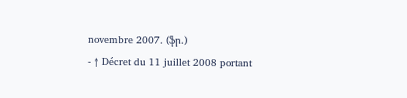novembre 2007. (ֆր.)
- ↑ Décret du 11 juillet 2008 portant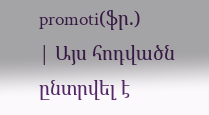promoti(ֆր.)
| Այս հոդվածն ընտրվել է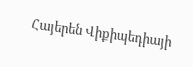Հայերեն Վիքիպեդիայի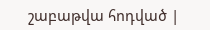շաբաթվա հոդված |